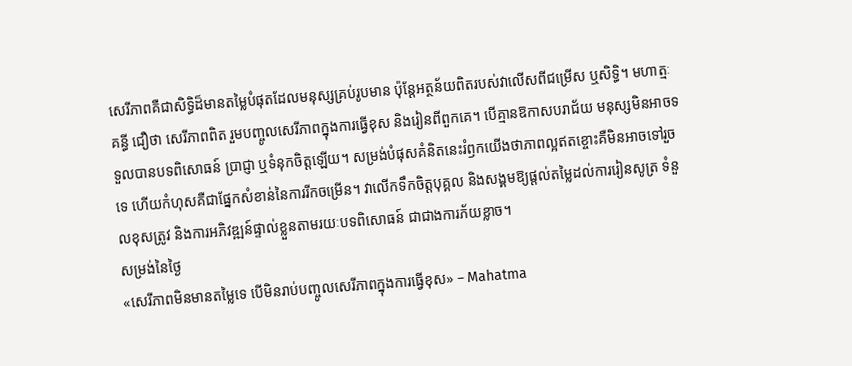សេរីភាពគឺជាសិទ្ធិដ៏មានតម្លៃបំផុតដែលមនុស្សគ្រប់រូបមាន ប៉ុន្តែអត្ថន័យពិតរបស់វាលើសពីជម្រើស ឬសិទ្ធិ។ មហាត្មៈ គន្ធី ជឿថា សេរីភាពពិត រួមបញ្ចូលសេរីភាពក្នុងការធ្វើខុស និងរៀនពីពួកគេ។ បើគ្មានឱកាសបរាជ័យ មនុស្សមិនអាចទទួលបានបទពិសោធន៍ ប្រាជ្ញា ឬទំនុកចិត្តឡើយ។ សម្រង់បំផុសគំនិតនេះរំឭកយើងថាភាពល្អឥតខ្ចោះគឺមិនអាចទៅរួចទេ ហើយកំហុសគឺជាផ្នែកសំខាន់នៃការរីកចម្រើន។ វាលើកទឹកចិត្តបុគ្គល និងសង្គមឱ្យផ្តល់តម្លៃដល់ការរៀនសូត្រ ទំនួលខុសត្រូវ និងការអភិវឌ្ឍន៍ផ្ទាល់ខ្លួនតាមរយៈបទពិសោធន៍ ជាជាងការភ័យខ្លាច។
សម្រង់នៃថ្ងៃ
«សេរីភាពមិនមានតម្លៃទេ បើមិនរាប់បញ្ចូលសេរីភាពក្នុងការធ្វើខុស» – Mahatma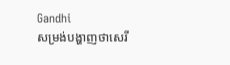Gandhi
សម្រង់បង្ហាញថាសេរី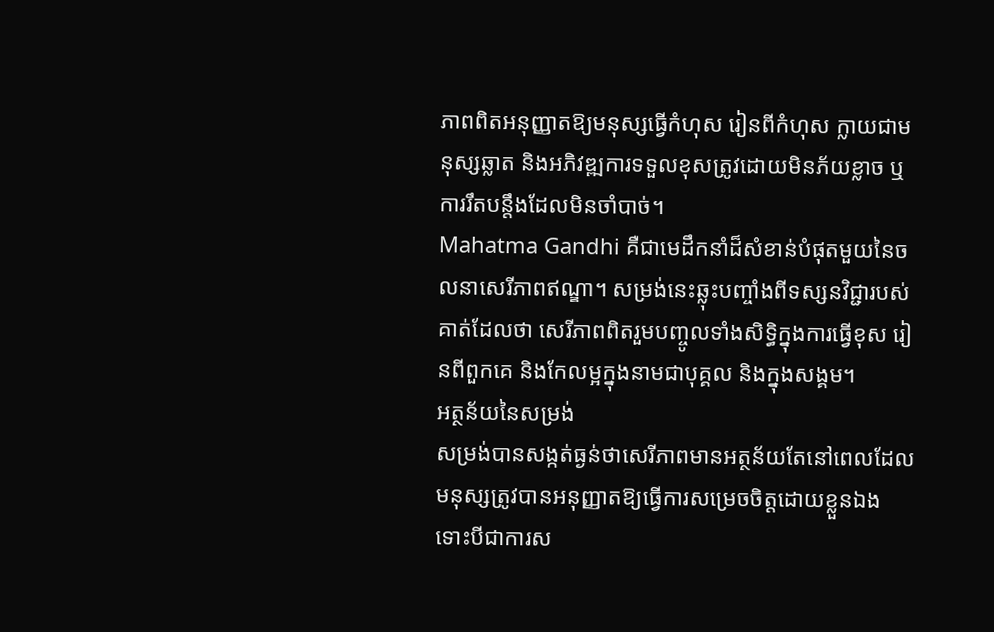ភាពពិតអនុញ្ញាតឱ្យមនុស្សធ្វើកំហុស រៀនពីកំហុស ក្លាយជាមនុស្សឆ្លាត និងអភិវឌ្ឍការទទួលខុសត្រូវដោយមិនភ័យខ្លាច ឬការរឹតបន្តឹងដែលមិនចាំបាច់។
Mahatma Gandhi គឺជាមេដឹកនាំដ៏សំខាន់បំផុតមួយនៃចលនាសេរីភាពឥណ្ឌា។ សម្រង់នេះឆ្លុះបញ្ចាំងពីទស្សនវិជ្ជារបស់គាត់ដែលថា សេរីភាពពិតរួមបញ្ចូលទាំងសិទ្ធិក្នុងការធ្វើខុស រៀនពីពួកគេ និងកែលម្អក្នុងនាមជាបុគ្គល និងក្នុងសង្គម។
អត្ថន័យនៃសម្រង់
សម្រង់បានសង្កត់ធ្ងន់ថាសេរីភាពមានអត្ថន័យតែនៅពេលដែលមនុស្សត្រូវបានអនុញ្ញាតឱ្យធ្វើការសម្រេចចិត្តដោយខ្លួនឯង ទោះបីជាការស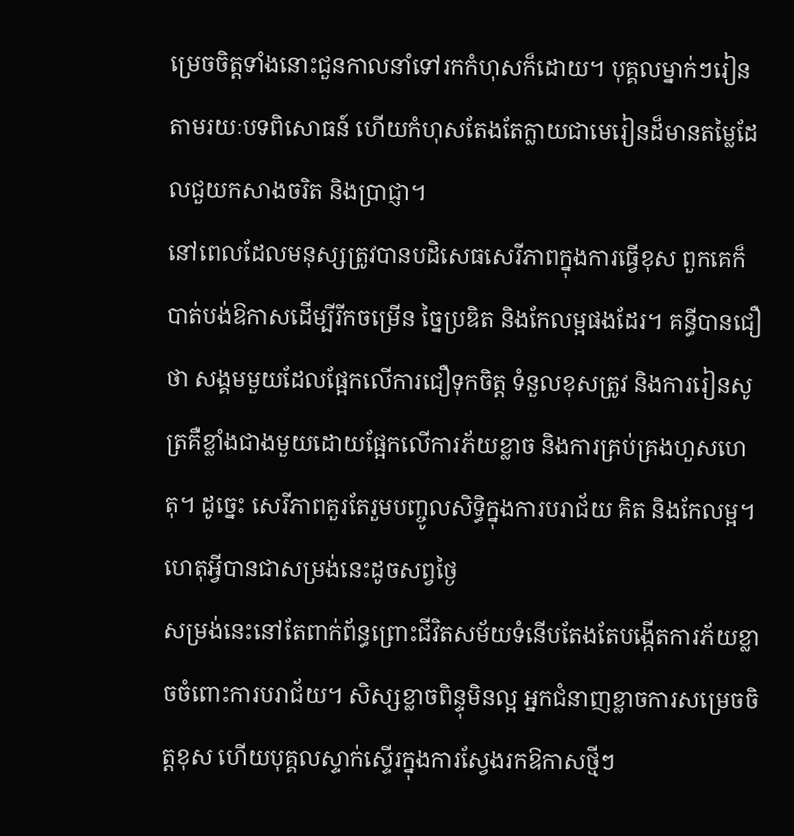ម្រេចចិត្តទាំងនោះជួនកាលនាំទៅរកកំហុសក៏ដោយ។ បុគ្គលម្នាក់ៗរៀនតាមរយៈបទពិសោធន៍ ហើយកំហុសតែងតែក្លាយជាមេរៀនដ៏មានតម្លៃដែលជួយកសាងចរិត និងប្រាជ្ញា។
នៅពេលដែលមនុស្សត្រូវបានបដិសេធសេរីភាពក្នុងការធ្វើខុស ពួកគេក៏បាត់បង់ឱកាសដើម្បីរីកចម្រើន ច្នៃប្រឌិត និងកែលម្អផងដែរ។ គន្ធីបានជឿថា សង្គមមួយដែលផ្អែកលើការជឿទុកចិត្ត ទំនួលខុសត្រូវ និងការរៀនសូត្រគឺខ្លាំងជាងមួយដោយផ្អែកលើការភ័យខ្លាច និងការគ្រប់គ្រងហួសហេតុ។ ដូច្នេះ សេរីភាពគួរតែរួមបញ្ចូលសិទ្ធិក្នុងការបរាជ័យ គិត និងកែលម្អ។
ហេតុអ្វីបានជាសម្រង់នេះដូចសព្វថ្ងៃ
សម្រង់នេះនៅតែពាក់ព័ន្ធព្រោះជីវិតសម័យទំនើបតែងតែបង្កើតការភ័យខ្លាចចំពោះការបរាជ័យ។ សិស្សខ្លាចពិន្ទុមិនល្អ អ្នកជំនាញខ្លាចការសម្រេចចិត្តខុស ហើយបុគ្គលស្ទាក់ស្ទើរក្នុងការស្វែងរកឱកាសថ្មីៗ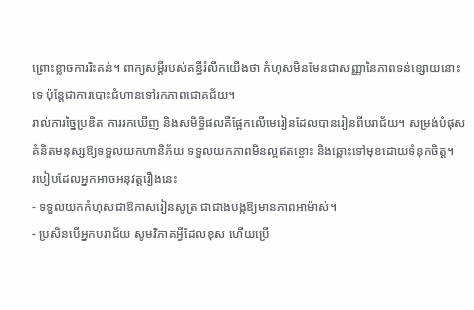ព្រោះខ្លាចការរិះគន់។ ពាក្យសម្ដីរបស់គន្ធីរំលឹកយើងថា កំហុសមិនមែនជាសញ្ញានៃភាពទន់ខ្សោយនោះទេ ប៉ុន្តែជាការបោះជំហានទៅរកភាពជោគជ័យ។
រាល់ការច្នៃប្រឌិត ការរកឃើញ និងសមិទ្ធិផលគឺផ្អែកលើមេរៀនដែលបានរៀនពីបរាជ័យ។ សម្រង់បំផុសគំនិតមនុស្សឱ្យទទួលយកហានិភ័យ ទទួលយកភាពមិនល្អឥតខ្ចោះ និងឆ្ពោះទៅមុខដោយទំនុកចិត្ត។
របៀបដែលអ្នកអាចអនុវត្តរឿងនេះ
- ទទួលយកកំហុសជាឱកាសរៀនសូត្រ ជាជាងបង្កឱ្យមានភាពអាម៉ាស់។
- ប្រសិនបើអ្នកបរាជ័យ សូមវិភាគអ្វីដែលខុស ហើយប្រើ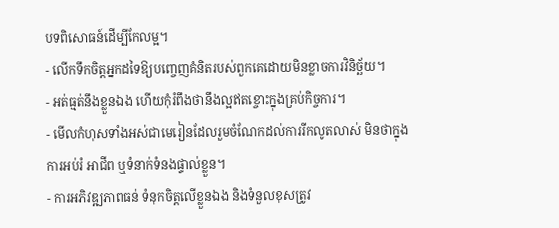បទពិសោធន៍ដើម្បីកែលម្អ។
- លើកទឹកចិត្តអ្នកដទៃឱ្យបញ្ចេញគំនិតរបស់ពួកគេដោយមិនខ្លាចការវិនិច្ឆ័យ។
- អត់ធ្មត់នឹងខ្លួនឯង ហើយកុំរំពឹងថានឹងល្អឥតខ្ចោះក្នុងគ្រប់កិច្ចការ។
- មើលកំហុសទាំងអស់ជាមេរៀនដែលរួមចំណែកដល់ការរីកលូតលាស់ មិនថាក្នុងការអប់រំ អាជីព ឬទំនាក់ទំនងផ្ទាល់ខ្លួន។
- ការអភិវឌ្ឍភាពធន់ ទំនុកចិត្តលើខ្លួនឯង និងទំនួលខុសត្រូវ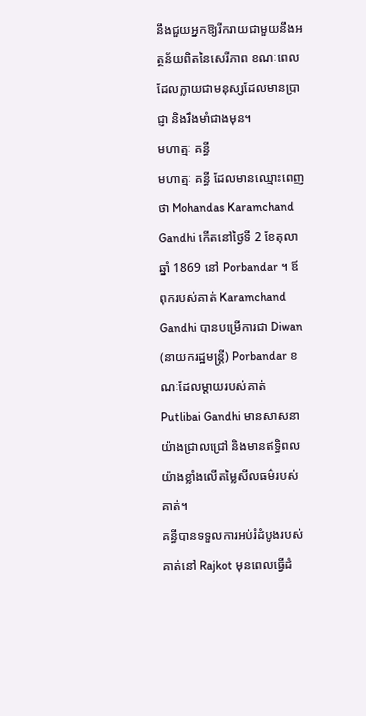នឹងជួយអ្នកឱ្យរីករាយជាមួយនឹងអត្ថន័យពិតនៃសេរីភាព ខណៈពេលដែលក្លាយជាមនុស្សដែលមានប្រាជ្ញា និងរឹងមាំជាងមុន។
មហាត្មៈ គន្ធី
មហាត្មៈ គន្ធី ដែលមានឈ្មោះពេញថា Mohandas Karamchand Gandhi កើតនៅថ្ងៃទី 2 ខែតុលា ឆ្នាំ 1869 នៅ Porbandar ។ ឪពុករបស់គាត់ Karamchand Gandhi បានបម្រើការជា Diwan (នាយករដ្ឋមន្ត្រី) Porbandar ខណៈដែលម្តាយរបស់គាត់ Putlibai Gandhi មានសាសនាយ៉ាងជ្រាលជ្រៅ និងមានឥទ្ធិពលយ៉ាងខ្លាំងលើតម្លៃសីលធម៌របស់គាត់។
គន្ធីបានទទួលការអប់រំដំបូងរបស់គាត់នៅ Rajkot មុនពេលធ្វើដំ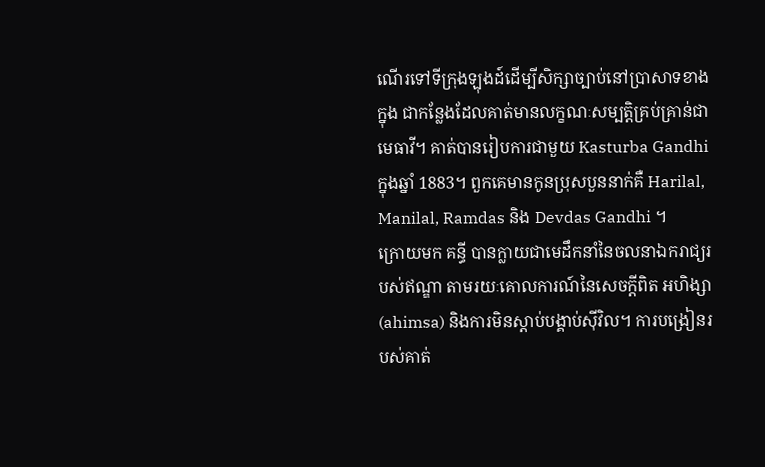ណើរទៅទីក្រុងឡុងដ៍ដើម្បីសិក្សាច្បាប់នៅប្រាសាទខាងក្នុង ជាកន្លែងដែលគាត់មានលក្ខណៈសម្បត្តិគ្រប់គ្រាន់ជាមេធាវី។ គាត់បានរៀបការជាមួយ Kasturba Gandhi ក្នុងឆ្នាំ 1883។ ពួកគេមានកូនប្រុសបួននាក់គឺ Harilal, Manilal, Ramdas និង Devdas Gandhi ។
ក្រោយមក គន្ធី បានក្លាយជាមេដឹកនាំនៃចលនាឯករាជ្យរបស់ឥណ្ឌា តាមរយៈគោលការណ៍នៃសេចក្តីពិត អហិង្សា (ahimsa) និងការមិនស្តាប់បង្គាប់ស៊ីវិល។ ការបង្រៀនរបស់គាត់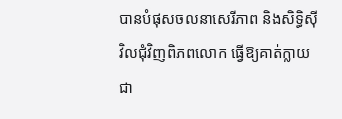បានបំផុសចលនាសេរីភាព និងសិទ្ធិស៊ីវិលជុំវិញពិភពលោក ធ្វើឱ្យគាត់ក្លាយជា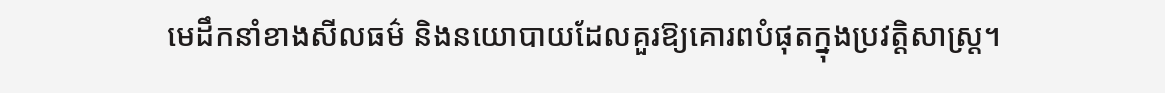មេដឹកនាំខាងសីលធម៌ និងនយោបាយដែលគួរឱ្យគោរពបំផុតក្នុងប្រវត្តិសាស្ត្រ។